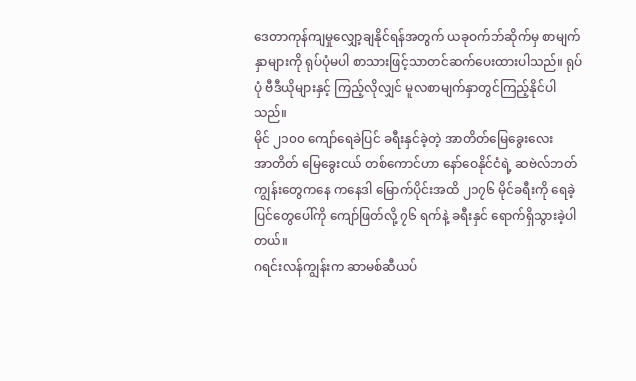ဒေတာကုန်ကျမှုလျှော့ချနိုင်ရန်အတွက် ယခုဝက်ဘ်ဆိုက်မှ စာမျက်နှာများကို ရုပ်ပုံမပါ စာသားဖြင့်သာတင်ဆက်ပေးထားပါသည်။ ရုပ်ပုံ ဗီဒီယိုများနှင့် ကြည့်လိုလျှင် မူလစာမျက်နှာတွင်ကြည့်နိုင်ပါသည်။
မိုင် ၂၁၀၀ ကျော်ရေခဲပြင် ခရီးနှင်ခဲ့တဲ့ အာတိတ်မြေခွေးလေး
အာတိတ် မြေခွေးငယ် တစ်ကောင်ဟာ နော်ဝေနိုင်ငံရဲ့ ဆဗဲလ်ဘတ်ကျွန်းတွေကနေ ကနေဒါ မြောက်ပိုင်းအထိ ၂၁၇၆ မိုင်ခရီးကို ရေခဲ့ပြင်တွေပေါ်ကို ကျော်ဖြတ်လို့ ၇၆ ရက်နဲ့ ခရီးနှင် ရောက်ရှိသွားခဲ့ပါတယ်။
ဂရင်းလန်ကျွန်းက ဆာမစ်ဆီယပ်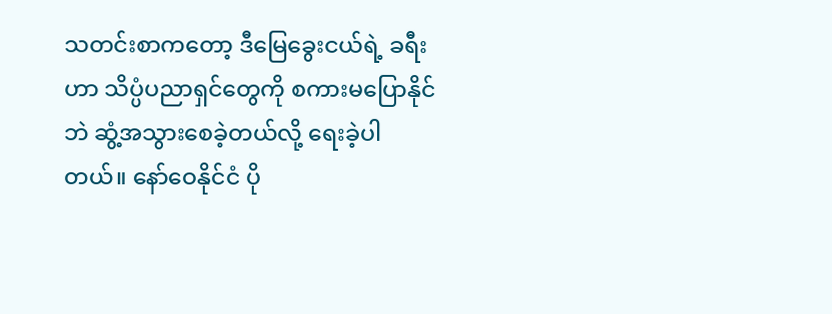သတင်းစာကတော့ ဒီမြေခွေးငယ်ရဲ့ ခရီးဟာ သိပ္ပံပညာရှင်တွေကို စကားမပြောနိုင်ဘဲ ဆွံ့အသွားစေခဲ့တယ်လို့ ရေးခဲ့ပါတယ်။ နော်ဝေနိုင်ငံ ပို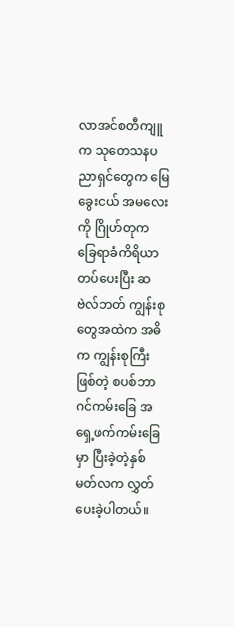လာအင်စတီကျူက သုတေသနပညာရှင်တွေက မြေခွေးငယ် အမလေးကို ဂြိုဟ်တုက ခြေရာခံကိရိယာ တပ်ပေးပြီး ဆဗဲလ်ဘတ် ကျွန်းစုတွေအထဲက အဓိက ကျွန်းစုကြီးဖြစ်တဲ့ စပစ်ဘာဂင်ကမ်းခြေ အရှေ့ဖက်ကမ်းခြေမှာ ပြီးခဲ့တဲ့နှစ် မတ်လက လွှတ်ပေးခဲ့ပါတယ်။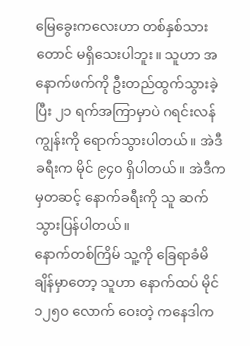မြေခွေးကလေးဟာ တစ်နှစ်သားတောင် မရှိသေးပါဘူး။ သူဟာ အနောက်ဖက်ကို ဦးတည်ထွက်သွားခဲ့ပြီး ၂၁ ရက်အကြာမှာပဲ ဂရင်းလန်ကျွန်းကို ရောက်သွားပါတယ်။ အဲဒီခရီးက မိုင် ၉၄၀ ရှိပါတယ်။ အဲဒီကမှတဆင့် နောက်ခရီးကို သူ ဆက်သွားပြန်ပါတယ်။
နောက်တစ်ကြိမ် သူ့ကို ခြေရာခံမိချိန်မှာတော့ သူဟာ နောက်ထပ် မိုင် ၁၂၅၀ လောက် ဝေးတဲ့ ကနေဒါက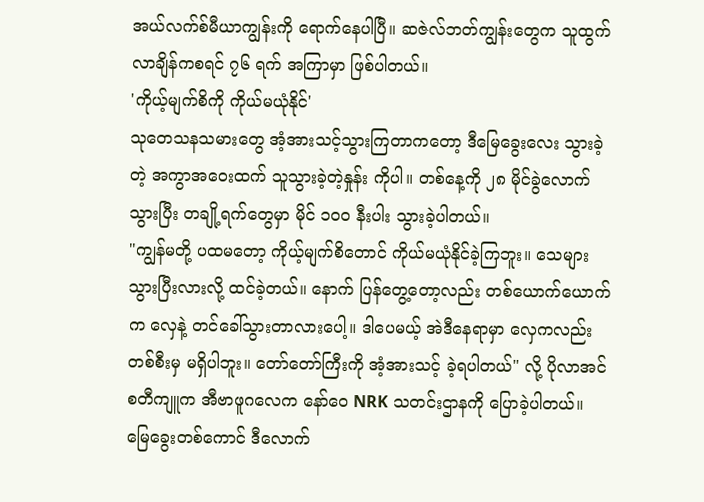အယ်လက်စ်မီယာကျွန်းကို ရောက်နေပါပြီ။ ဆဇဲလ်ဘတ်ကျွန်းတွေက သူထွက်လာချိန်ကစရင် ၇၆ ရက် အကြာမှာ ဖြစ်ပါတယ်။
'ကိုယ့်မျက်စိကို ကိုယ်မယုံနိုင်'
သုတေသနသမားတွေ အံ့အားသင့်သွားကြတာကတော့ ဒီမြေခွေးလေး သွားခဲ့တဲ့ အကွာအဝေးထက် သူသွားခဲ့တဲ့နှုန်း ကိုပါ။ တစ်နေ့ကို ၂၈ မိုင်ခွဲလောက် သွားပြီး တချို့ရက်တွေမှာ မိုင် ၁၀၀ နီးပါး သွားခဲ့ပါတယ်။
"ကျွန်မတို့ ပထမတော့ ကိုယ့်မျက်စိတောင် ကိုယ်မယုံနိုင်ခဲ့ကြဘူး။ သေများ သွားပြီးလားလို့ ထင်ခဲ့တယ်။ နောက် ပြန်တွေ့တော့လည်း တစ်ယောက်ယောက်က လှေနဲ့ တင်ခေါ်သွားတာလားပေါ့။ ဒါပေမယ့် အဲဒီနေရာမှာ လှေကလည်း တစ်စီးမှ မရှိပါဘူး။ တော်တော်ကြီးကို အံ့အားသင့် ခဲ့ရပါတယ်" လို့ ပိုလာအင်စတီကျူက အီဗာဖူဂလေက နော်ဝေ NRK သတင်းဌာနကို ပြောခဲ့ပါတယ်။
မြေခွေးတစ်ကောင် ဒီလောက်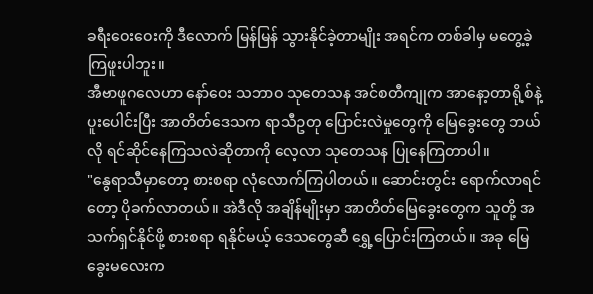ခရီးဝေးဝေးကို ဒီလောက် မြန်မြန် သွားနိုင်ခဲ့တာမျိုး အရင်က တစ်ခါမှ မတွေ့ခဲ့ကြဖူးပါဘူး။
အီဗာဖူဂလေဟာ နော်ဝေး သဘာဝ သုတေသန အင်စတီကျုက အာနော့တာရို့စ်နဲ့ ပူးပေါင်းပြီး အာတိတ်ဒေသက ရာသီဥတု ပြောင်းလဲမှုတွေကို မြေခွေးတွေ ဘယ်လို ရင်ဆိုင်နေကြသလဲဆိုတာကို လေ့လာ သုတေသန ပြုနေကြတာပါ။
"နွေရာသီမှာတော့ စားစရာ လုံလောက်ကြပါတယ်။ ဆောင်းတွင်း ရောက်လာရင်တော့ ပိုခက်လာတယ်။ အဲဒီလို အချိန်မျိုးမှာ အာတိတ်မြေခွေးတွေက သူတို့ အသက်ရှင်နိုင်ဖို့ စားစရာ ရနိုင်မယ့် ဒေသတွေဆီ ရွှေ့ပြောင်းကြတယ်။ အခု မြေခွေးမလေးက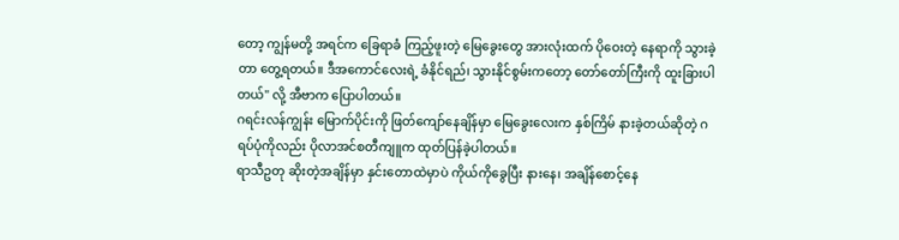တော့ ကျွန်မတို့ အရင်က ခြေရာခံ ကြည့်ဖူးတဲ့ မြေခွေးတွေ အားလုံးထက် ပိုဝေးတဲ့ နေရာကို သွားခဲ့တာ တွေ့ရတယ်။ ဒီအကောင်လေးရဲ့ ခံနိုင်ရည်၊ သွားနိုင်စွမ်းကတော့ တော်တော်ကြီးကို ထူးခြားပါတယ်" လို့ အီဗာက ပြောပါတယ်။
ဂရင်းလန်ကျွန်း မြောက်ပိုင်းကို ဖြတ်ကျော်နေချိန်မှာ မြေခွေးလေးက နှစ်ကြိမ် နားခဲ့တယ်ဆိုတဲ့ ဂရပ်ပုံကိုလည်း ပိုလာအင်စတီကျူက ထုတ်ပြန်ခဲ့ပါတယ်။
ရာသီဥတု ဆိုးတဲ့အချိန်မှာ နှင်းတောထဲမှာပဲ ကိုယ်ကိုခွေပြီး နားနေ၊ အချိန်စောင့်နေ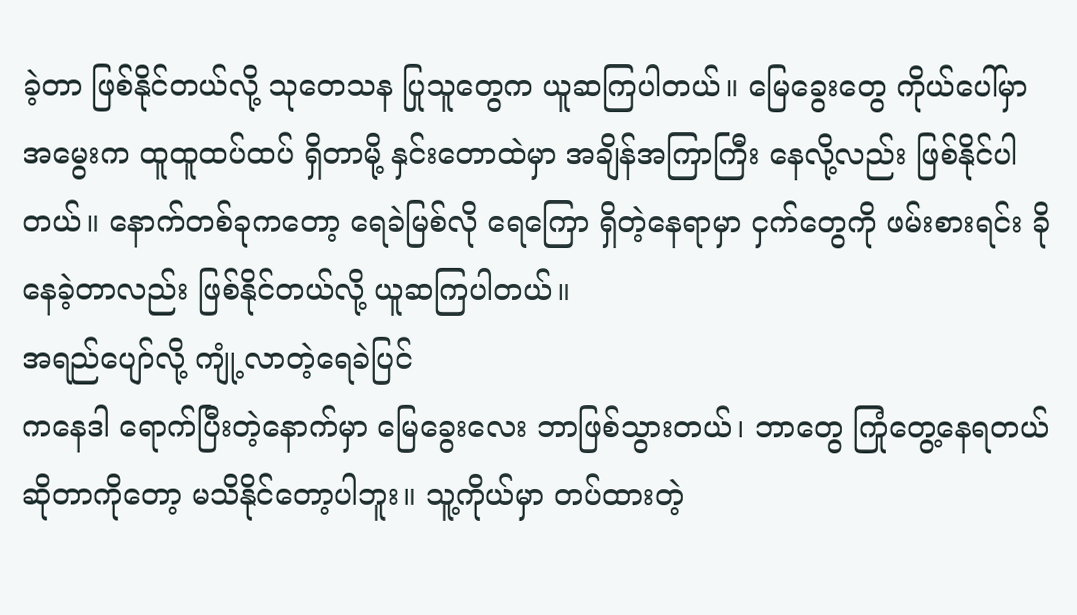ခဲ့တာ ဖြစ်နိုင်တယ်လို့ သုတေသန ပြုသူတွေက ယူဆကြပါတယ်။ မြေခွေးတွေ ကိုယ်ပေါ်မှာ အမွေးက ထူထူထပ်ထပ် ရှိတာမို့ နှင်းတောထဲမှာ အချိန်အကြာကြီး နေလို့လည်း ဖြစ်နိုင်ပါတယ်။ နောက်တစ်ခုကတော့ ရေခဲမြစ်လို ရေကြော ရှိတဲ့နေရာမှာ ငှက်တွေကို ဖမ်းစားရင်း ခိုနေခဲ့တာလည်း ဖြစ်နိုင်တယ်လို့ ယူဆကြပါတယ်။
အရည်ပျော်လို့ ကျုံ့လာတဲ့ရေခဲပြင်
ကနေဒါ ရောက်ပြီးတဲ့နောက်မှာ မြေခွေးလေး ဘာဖြစ်သွားတယ်၊ ဘာတွေ ကြုံတွေ့နေရတယ် ဆိုတာကိုတော့ မသိနိုင်တော့ပါဘူး။ သူ့ကိုယ်မှာ တပ်ထားတဲ့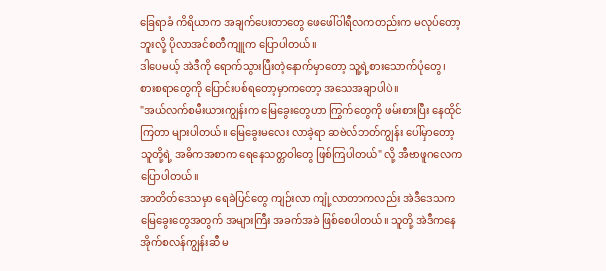ခြေရာခံ ကိရိယာက အချက်ပေးတာတွေ ဖေဖေါ်ဝါရီလကတည်းက မလုပ်တော့ဘူးလို့ ပိုလာအင်စတီကျူက ပြောပါတယ်။
ဒါပေမယ့် အဲဒီကို ရောက်သွားပြီးတဲ့နောက်မှာတော့ သူ့ရဲ့စားသောက်ပုံတွေ၊ စားစရာတွေကို ပြောင်းပစ်ရတော့မှာကတော့ အသေအချာပါပဲ။
"အယ်လက်စမီးယားကျွန်းက မြေခွေးတွေဟာ ကြွက်တွေကို ဖမ်းစားပြီး နေထိုင်ကြတာ များပါတယ်။ မြေခွေးမလေး လာခဲ့ရာ ဆဗဲလ်ဘတ်ကျွန်း ပေါ်မှာတော့ သူတို့ရဲ့ အဓိကအစာက ရေနေသတ္တဝါတွေ ဖြစ်ကြပါတယ်" လို့ အီဗာဖူဂလေက ပြောပါတယ်။
အာတိတ်ဒေသမှာ ရေခဲပြင်တွေ ကျဉ်းလာ ကျုံ့လာတာကလည်း အဲဒီဒေသက မြေခွေးတွေအတွက် အများကြီး အခက်အခဲ ဖြစ်စေပါတယ်။ သူတို့ အဲဒီကနေ အိုက်စလန်ကျွန်းဆီ မ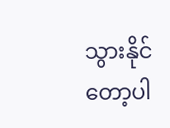သွားနိုင် တော့ပါ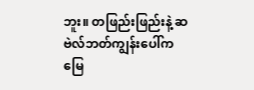ဘူး။ တဖြည်းဖြည်းနဲ့ ဆဗဲလ်ဘတ်ကျွန်းပေါ်က မြေ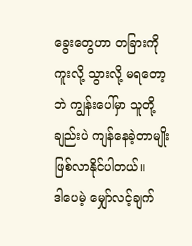ခွေးတွေဟာ တခြားကို ကူးလို့ သွားလို့ မရတော့ဘဲ ကျွန်းပေါ်မှာ သူတို့ချည်းပဲ ကျန်နေခဲ့တာမျိုး ဖြစ်လာနိုင်ပါတယ်။
ဒါပေမဲ့ မျှော်လင့်ချက်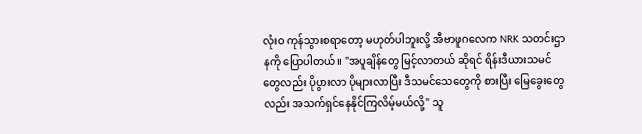လုံးဝ ကုန်သွားစရာတော့ မဟုတ်ပါဘူးလို့ အီဗာဖူဂလေက NRK သတင်းဌာနကို ပြောပါတယ်။ "အပူချိန်တွေ မြင့်လာတယ် ဆိုရင် ရိန်းဒီယားသမင်တွေလည်း ပိုပွားလာ ပိုများလာပြီး ဒီသမင်သေတွေကို စားပြီး မြေခွေးတွေလည်း အသက်ရှင်နေနိုင်ကြလိမ့်မယ်လို့" သူ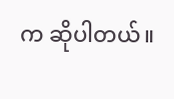က ဆိုပါတယ်။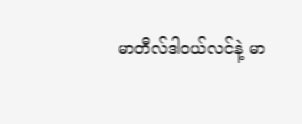မာတီလ်ဒါဝယ်လင်နဲ့ မာ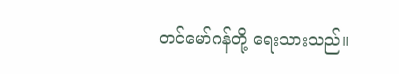တင်မော်ဂန်တို့ ရေးသားသည်။